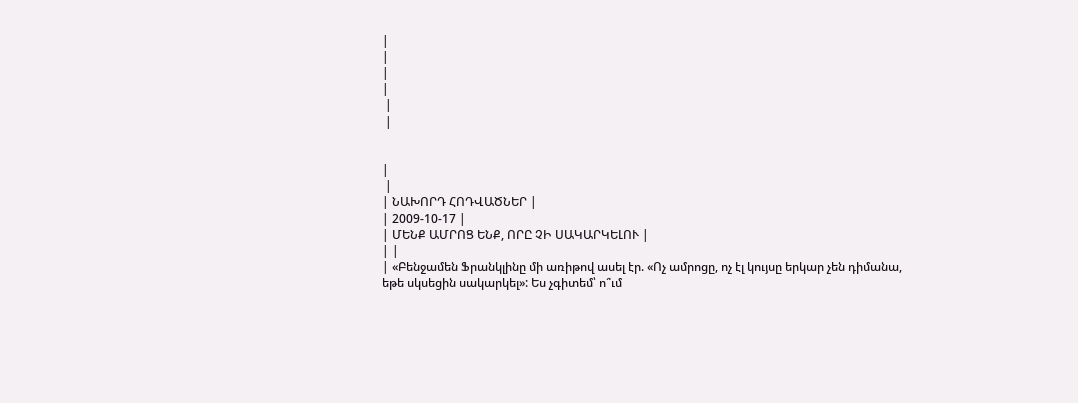|
|
|
|
 |
 |


|
 |
| ՆԱԽՈՐԴ ՀՈԴՎԱԾՆԵՐ |
| 2009-10-17 |
| ՄԵՆՔ ԱՄՐՈՑ ԵՆՔ, ՈՐԸ ՉԻ ՍԱԿԱՐԿԵԼՈՒ |
| |
| «Բենջամեն Ֆրանկլինը մի առիթով ասել էր. «Ոչ ամրոցը, ոչ էլ կույսը երկար չեն դիմանա,
եթե սկսեցին սակարկել»: Ես չգիտեմ՝ ո՞ւմ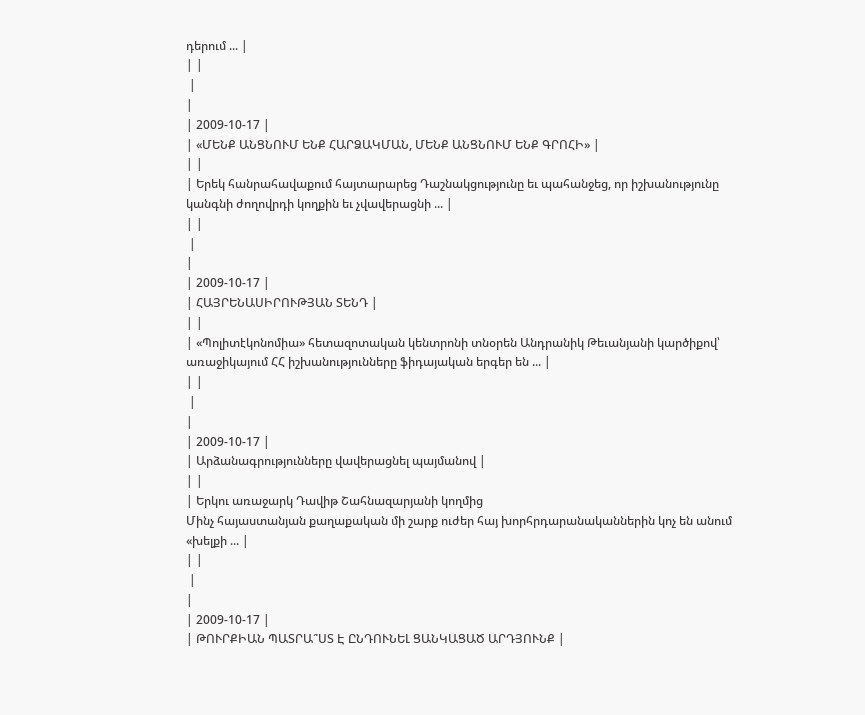դերում ... |
| |
 |
|
| 2009-10-17 |
| «ՄԵՆՔ ԱՆՑՆՈՒՄ ԵՆՔ ՀԱՐՁԱԿՄԱՆ, ՄԵՆՔ ԱՆՑՆՈՒՄ ԵՆՔ ԳՐՈՀԻ» |
| |
| Երեկ հանրահավաքում հայտարարեց Դաշնակցությունը եւ պահանջեց, որ իշխանությունը կանգնի ժողովրդի կողքին եւ չվավերացնի ... |
| |
 |
|
| 2009-10-17 |
| ՀԱՅՐԵՆԱՍԻՐՈՒԹՅԱՆ ՏԵՆԴ |
| |
| «Պոլիտէկոնոմիա» հետազոտական կենտրոնի տնօրեն Անդրանիկ Թեւանյանի կարծիքով՝ առաջիկայում ՀՀ իշխանությունները ֆիդայական երգեր են ... |
| |
 |
|
| 2009-10-17 |
| Արձանագրությունները վավերացնել պայմանով |
| |
| Երկու առաջարկ Դավիթ Շահնազարյանի կողմից
Մինչ հայաստանյան քաղաքական մի շարք ուժեր հայ խորհրդարանականներին կոչ են անում «խելքի ... |
| |
 |
|
| 2009-10-17 |
| ԹՈՒՐՔԻԱՆ ՊԱՏՐԱ՞ՍՏ Է ԸՆԴՈՒՆԵԼ ՑԱՆԿԱՑԱԾ ԱՐԴՅՈՒՆՔ |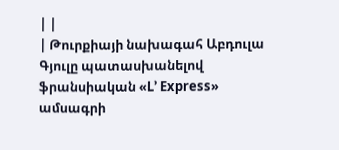| |
| Թուրքիայի նախագահ Աբդուլա Գյուլը պատասխանելով ֆրանսիական «L՚ Express» ամսագրի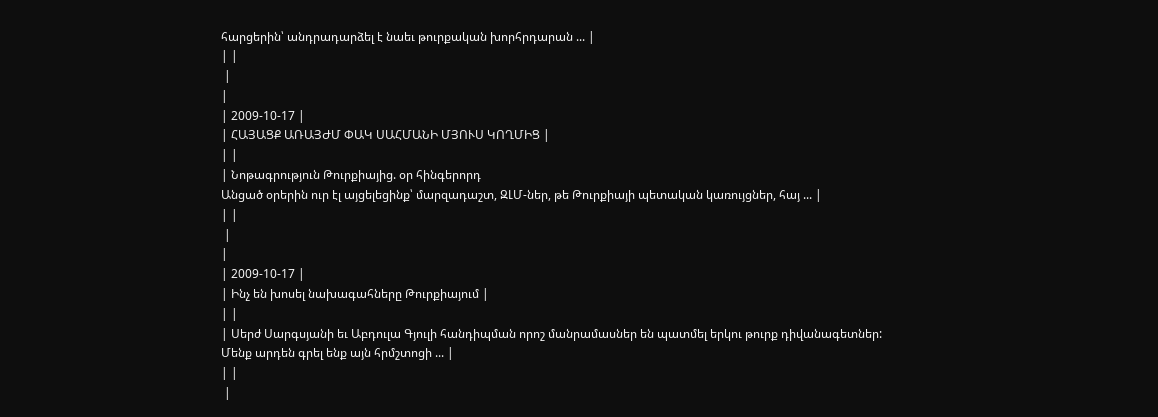հարցերին՝ անդրադարձել է նաեւ թուրքական խորհրդարան ... |
| |
 |
|
| 2009-10-17 |
| ՀԱՅԱՑՔ ԱՌԱՅԺՄ ՓԱԿ ՍԱՀՄԱՆԻ ՄՅՈՒՍ ԿՈՂՄԻՑ |
| |
| Նոթագրություն Թուրքիայից. օր հինգերորդ
Անցած օրերին ուր էլ այցելեցինք՝ մարզադաշտ, ԶԼՄ-ներ, թե Թուրքիայի պետական կառույցներ, հայ ... |
| |
 |
|
| 2009-10-17 |
| Ինչ են խոսել նախագահները Թուրքիայում |
| |
| Սերժ Սարգսյանի եւ Աբդուլա Գյուլի հանդիպման որոշ մանրամասներ են պատմել երկու թուրք դիվանագետներ:
Մենք արդեն գրել ենք այն հրմշտոցի ... |
| |
 |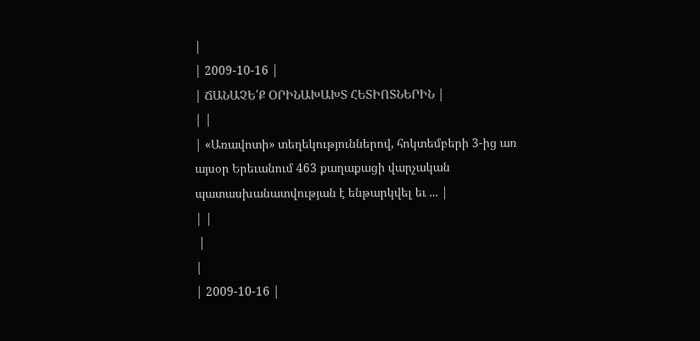|
| 2009-10-16 |
| ՃԱՆԱՉԵ՛Ք ՕՐԻՆԱԽԱԽՏ ՀԵՏԻՈՏՆԵՐԻՆ |
| |
| «Առավոտի» տեղեկություններով, հոկտեմբերի 3-ից առ այսօր Երեւանում 463 քաղաքացի վարչական պատասխանատվության է ենթարկվել եւ ... |
| |
 |
|
| 2009-10-16 |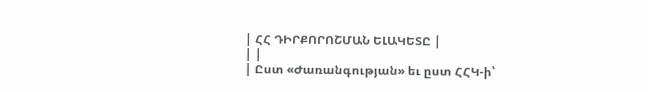| ՀՀ ԴԻՐՔՈՐՈՇՄԱՆ ԵԼԱԿԵՏԸ |
| |
| Ըստ «Ժառանգության» եւ ըստ ՀՀԿ-ի՝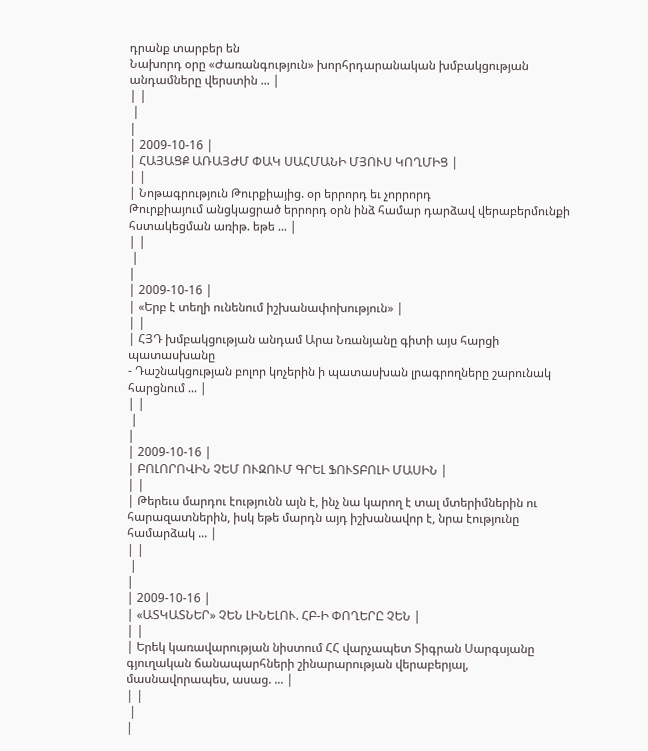դրանք տարբեր են
Նախորդ օրը «Ժառանգություն» խորհրդարանական խմբակցության անդամները վերստին ... |
| |
 |
|
| 2009-10-16 |
| ՀԱՅԱՑՔ ԱՌԱՅԺՄ ՓԱԿ ՍԱՀՄԱՆԻ ՄՅՈՒՍ ԿՈՂՄԻՑ |
| |
| Նոթագրություն Թուրքիայից. օր երրորդ եւ չորրորդ
Թուրքիայում անցկացրած երրորդ օրն ինձ համար դարձավ վերաբերմունքի հստակեցման առիթ. եթե ... |
| |
 |
|
| 2009-10-16 |
| «Երբ է տեղի ունենում իշխանափոխություն» |
| |
| ՀՅԴ խմբակցության անդամ Արա Նռանյանը գիտի այս հարցի պատասխանը
- Դաշնակցության բոլոր կոչերին ի պատասխան լրագրողները շարունակ հարցնում ... |
| |
 |
|
| 2009-10-16 |
| ԲՈԼՈՐՈՎԻՆ ՉԵՄ ՈՒԶՈՒՄ ԳՐԵԼ ՖՈՒՏԲՈԼԻ ՄԱՍԻՆ |
| |
| Թերեւս մարդու էությունն այն է, ինչ նա կարող է տալ մտերիմներին ու հարազատներին, իսկ եթե մարդն այդ իշխանավոր է, նրա էությունը համարձակ ... |
| |
 |
|
| 2009-10-16 |
| «ԱՏԿԱՏՆԵՐ» ՉԵՆ ԼԻՆԵԼՈՒ. ՀԲ-Ի ՓՈՂԵՐԸ ՉԵՆ |
| |
| Երեկ կառավարության նիստում ՀՀ վարչապետ Տիգրան Սարգսյանը գյուղական ճանապարհների շինարարության վերաբերյալ, մասնավորապես, ասաց. ... |
| |
 |
|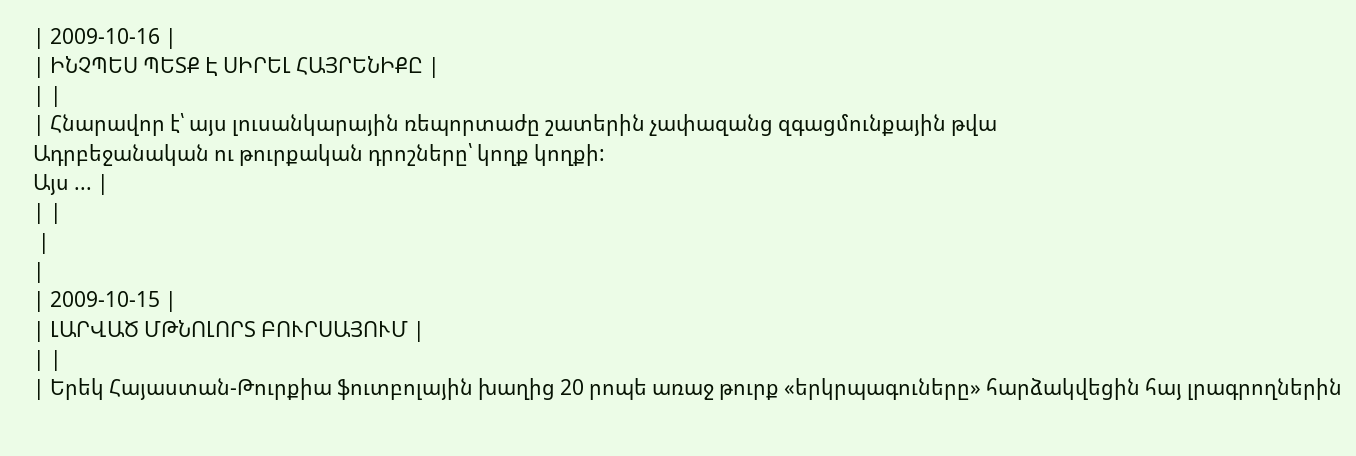| 2009-10-16 |
| ԻՆՉՊԵՍ ՊԵՏՔ Է ՍԻՐԵԼ ՀԱՅՐԵՆԻՔԸ |
| |
| Հնարավոր է՝ այս լուսանկարային ռեպորտաժը շատերին չափազանց զգացմունքային թվա
Ադրբեջանական ու թուրքական դրոշները՝ կողք կողքի:
Այս ... |
| |
 |
|
| 2009-10-15 |
| ԼԱՐՎԱԾ ՄԹՆՈԼՈՐՏ ԲՈՒՐՍԱՅՈՒՄ |
| |
| Երեկ Հայաստան-Թուրքիա ֆուտբոլային խաղից 20 րոպե առաջ թուրք «երկրպագուները» հարձակվեցին հայ լրագրողներին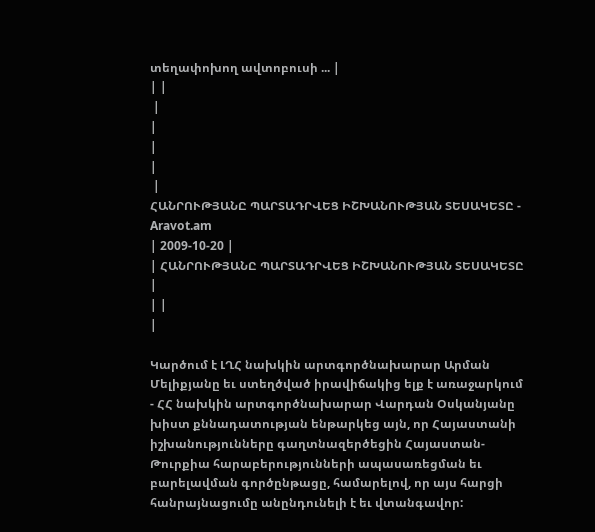տեղափոխող ավտոբուսի ... |
| |
 |
|
|
|
 |
ՀԱՆՐՈՒԹՅԱՆԸ ՊԱՐՏԱԴՐՎԵՑ ԻՇԽԱՆՈՒԹՅԱՆ ՏԵՍԱԿԵՏԸ - Aravot.am
| 2009-10-20 |
| ՀԱՆՐՈՒԹՅԱՆԸ ՊԱՐՏԱԴՐՎԵՑ ԻՇԽԱՆՈՒԹՅԱՆ ՏԵՍԱԿԵՏԸ |
| |
|

Կարծում է ԼՂՀ նախկին արտգործնախարար Արման
Մելիքյանը եւ ստեղծված իրավիճակից ելք է առաջարկում
- ՀՀ նախկին արտգործնախարար Վարդան Օսկանյանը խիստ քննադատության ենթարկեց այն, որ Հայաստանի իշխանությունները գաղտնազերծեցին Հայաստան-Թուրքիա հարաբերությունների ապասառեցման եւ բարելավման գործընթացը, համարելով, որ այս հարցի հանրայնացումը անընդունելի է եւ վտանգավոր: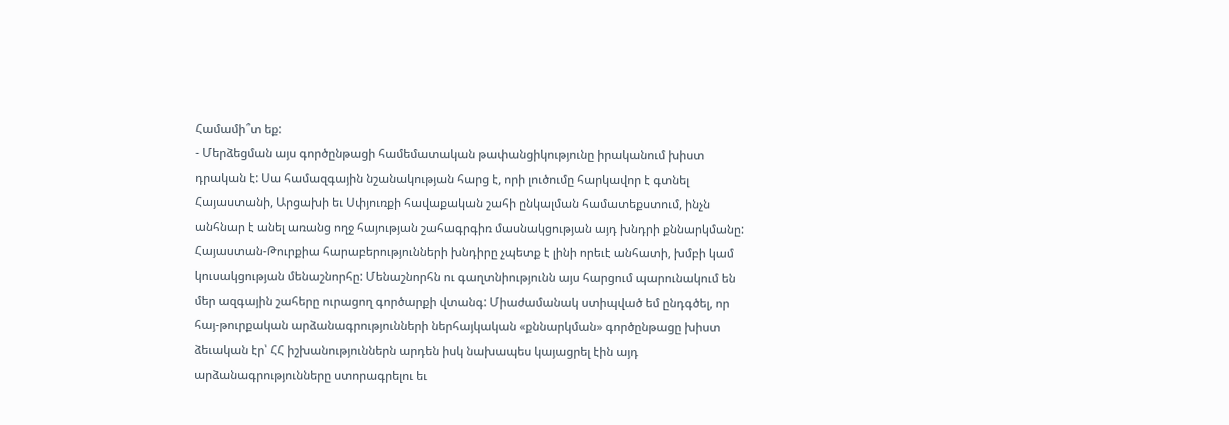Համամի՞տ եք:
- Մերձեցման այս գործընթացի համեմատական թափանցիկությունը իրականում խիստ դրական է: Սա համազգային նշանակության հարց է, որի լուծումը հարկավոր է գտնել Հայաստանի, Արցախի եւ Սփյուռքի հավաքական շահի ընկալման համատեքստում, ինչն անհնար է անել առանց ողջ հայության շահագրգիռ մասնակցության այդ խնդրի քննարկմանը: Հայաստան-Թուրքիա հարաբերությունների խնդիրը չպետք է լինի որեւէ անհատի, խմբի կամ կուսակցության մենաշնորհը: Մենաշնորհն ու գաղտնիությունն այս հարցում պարունակում են մեր ազգային շահերը ուրացող գործարքի վտանգ: Միաժամանակ ստիպված եմ ընդգծել, որ հայ-թուրքական արձանագրությունների ներհայկական «քննարկման» գործընթացը խիստ ձեւական էր՝ ՀՀ իշխանություններն արդեն իսկ նախապես կայացրել էին այդ արձանագրությունները ստորագրելու եւ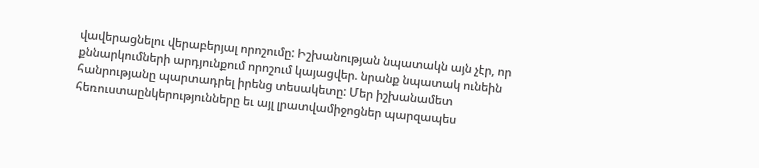վավերացնելու վերաբերյալ որոշումը: Իշխանության նպատակն այն չէր, որ քննարկումների արդյունքում որոշում կայացվեր. նրանք նպատակ ունեին հանրությանը պարտադրել իրենց տեսակետը: Մեր իշխանամետ հեռուստաընկերությունները եւ այլ լրատվամիջոցներ պարզապես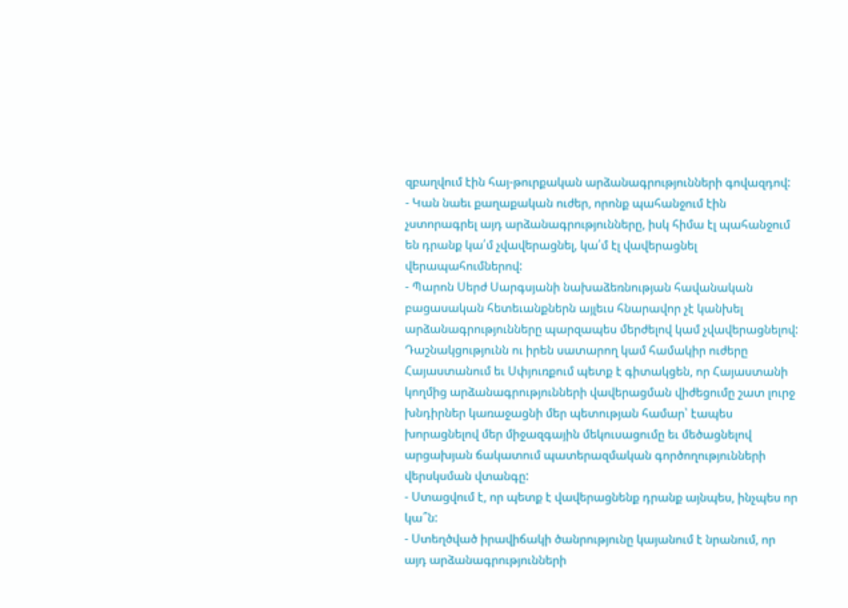զբաղվում էին հայ-թուրքական արձանագրությունների գովազդով:
- Կան նաեւ քաղաքական ուժեր, որոնք պահանջում էին չստորագրել այդ արձանագրությունները, իսկ հիմա էլ պահանջում են դրանք կա՛մ չվավերացնել, կա՛մ էլ վավերացնել վերապահումներով:
- Պարոն Սերժ Սարգսյանի նախաձեռնության հավանական բացասական հետեւանքներն այլեւս հնարավոր չէ կանխել արձանագրությունները պարզապես մերժելով կամ չվավերացնելով: Դաշնակցությունն ու իրեն սատարող կամ համակիր ուժերը Հայաստանում եւ Սփյուռքում պետք է գիտակցեն, որ Հայաստանի կողմից արձանագրությունների վավերացման վիժեցումը շատ լուրջ խնդիրներ կառաջացնի մեր պետության համար՝ էապես խորացնելով մեր միջազգային մեկուսացումը եւ մեծացնելով արցախյան ճակատում պատերազմական գործողությունների վերսկսման վտանգը:
- Ստացվում է, որ պետք է վավերացնենք դրանք այնպես, ինչպես որ կա՞ն:
- Ստեղծված իրավիճակի ծանրությունը կայանում է նրանում, որ այդ արձանագրությունների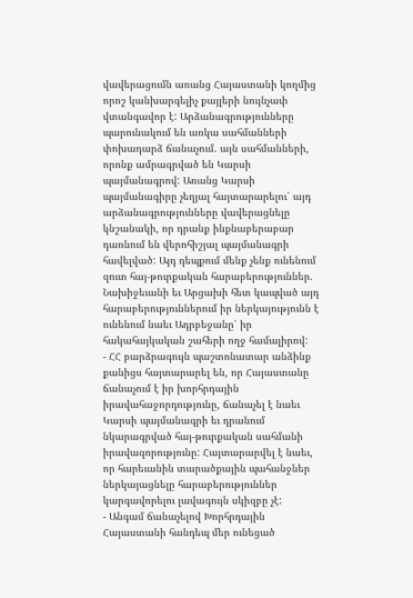վավերացումն առանց Հայաստանի կողմից որոշ կանխարգելիչ քայլերի նույնչափ վտանգավոր է: Արձանագրությունները պարունակում են առկա սահմանների փոխադարձ ճանաչում. այն սահմանների, որոնք ամրագրված են Կարսի պայմանագրով: Առանց Կարսի պայմանագիրը չեղյալ հայտարարելու՝ այդ արձանագրությունները վավերացնելը կնշանակի, որ դրանք ինքնաբերաբար դառնում են վերոհիշյալ պայմանագրի հավելված: Այդ դեպքում մենք չենք ունենում զուտ հայ-թուրքական հարաբերություններ. Նախիջեւանի եւ Արցախի հետ կապված այդ հարաբերություններում իր ներկայությունն է ունենում նաեւ Ադրբեջանը՝ իր հակահայկական շահերի ողջ համալիրով:
- ՀՀ բարձրագույն պաշտոնատար անձինք քանիցս հայտարարել են, որ Հայաստանը ճանաչում է իր խորհրդային իրավահաջորդությունը, ճանաչել է նաեւ Կարսի պայմանագրի եւ դրանում նկարագրված հայ-թուրքական սահմանի իրավազորությունը: Հայտարարվել է նաեւ, որ հարեւանին տարածքային պահանջներ ներկայացնելը հարաբերություններ կարգավորելու լավագույն սկիզբը չէ:
- Անգամ ճանաչելով Խորհրդային Հայաստանի հանդեպ մեր ունեցած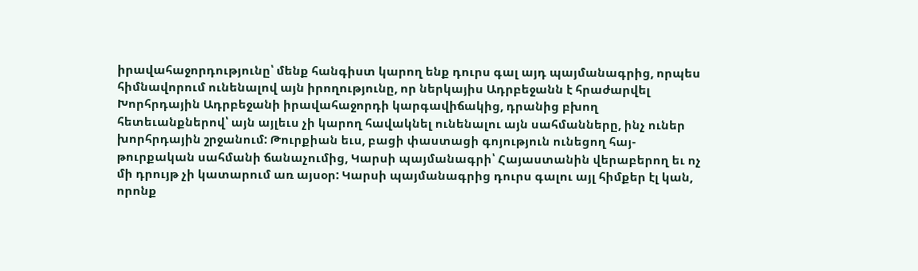իրավահաջորդությունը՝ մենք հանգիստ կարող ենք դուրս գալ այդ պայմանագրից, որպես հիմնավորում ունենալով այն իրողությունը, որ ներկայիս Ադրբեջանն է հրաժարվել Խորհրդային Ադրբեջանի իրավահաջորդի կարգավիճակից, դրանից բխող հետեւանքներով՝ այն այլեւս չի կարող հավակնել ունենալու այն սահմանները, ինչ ուներ խորհրդային շրջանում: Թուրքիան եւս, բացի փաստացի գոյություն ունեցող հայ-թուրքական սահմանի ճանաչումից, Կարսի պայմանագրի՝ Հայաստանին վերաբերող եւ ոչ մի դրույթ չի կատարում առ այսօր: Կարսի պայմանագրից դուրս գալու այլ հիմքեր էլ կան, որոնք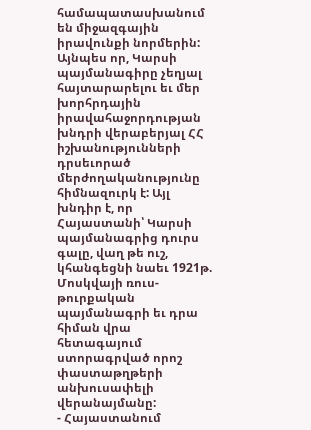համապատասխանում են միջազգային իրավունքի նորմերին: Այնպես որ, Կարսի պայմանագիրը չեղյալ հայտարարելու եւ մեր խորհրդային իրավահաջորդության խնդրի վերաբերյալ ՀՀ իշխանությունների դրսեւորած մերժողականությունը հիմնազուրկ է: Այլ խնդիր է, որ Հայաստանի՝ Կարսի պայմանագրից դուրս գալը, վաղ թե ուշ, կհանգեցնի նաեւ 1921թ. Մոսկվայի ռուս-թուրքական պայմանագրի եւ դրա հիման վրա հետագայում ստորագրված որոշ փաստաթղթերի անխուսափելի վերանայմանը:
- Հայաստանում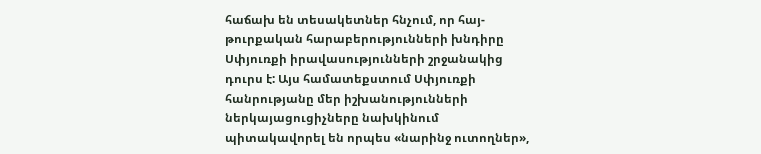հաճախ են տեսակետներ հնչում, որ հայ-թուրքական հարաբերությունների խնդիրը Սփյուռքի իրավասությունների շրջանակից դուրս է: Այս համատեքստում Սփյուռքի հանրությանը մեր իշխանությունների ներկայացուցիչները նախկինում պիտակավորել են որպես «նարինջ ուտողներ»,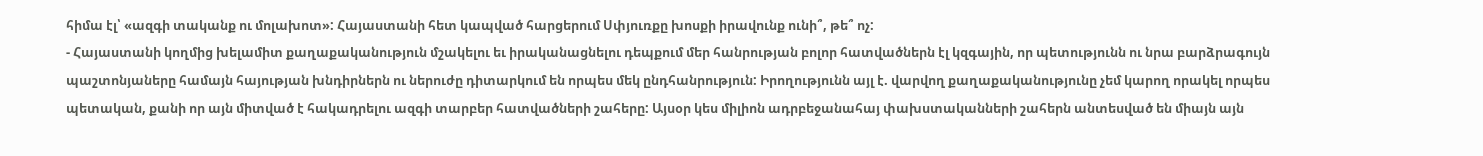հիմա էլ՝ «ազգի տականք ու մոլախոտ»: Հայաստանի հետ կապված հարցերում Սփյուռքը խոսքի իրավունք ունի՞, թե՞ ոչ:
- Հայաստանի կողմից խելամիտ քաղաքականություն մշակելու եւ իրականացնելու դեպքում մեր հանրության բոլոր հատվածներն էլ կզգային, որ պետությունն ու նրա բարձրագույն պաշտոնյաները համայն հայության խնդիրներն ու ներուժը դիտարկում են որպես մեկ ընդհանրություն: Իրողությունն այլ է. վարվող քաղաքականությունը չեմ կարող որակել որպես պետական, քանի որ այն միտված է հակադրելու ազգի տարբեր հատվածների շահերը: Այսօր կես միլիոն ադրբեջանահայ փախստականների շահերն անտեսված են միայն այն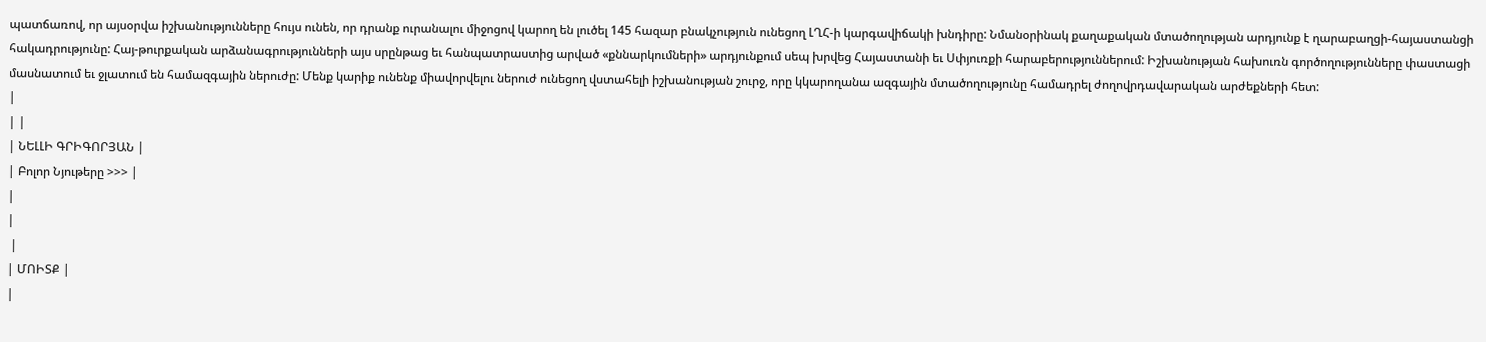պատճառով, որ այսօրվա իշխանությունները հույս ունեն, որ դրանք ուրանալու միջոցով կարող են լուծել 145 հազար բնակչություն ունեցող ԼՂՀ-ի կարգավիճակի խնդիրը: Նմանօրինակ քաղաքական մտածողության արդյունք է ղարաբաղցի-հայաստանցի հակադրությունը: Հայ-թուրքական արձանագրությունների այս սրընթաց եւ հանպատրաստից արված «քննարկումների» արդյունքում սեպ խրվեց Հայաստանի եւ Սփյուռքի հարաբերություններում: Իշխանության հախուռն գործողությունները փաստացի մասնատում եւ ջլատում են համազգային ներուժը: Մենք կարիք ունենք միավորվելու ներուժ ունեցող վստահելի իշխանության շուրջ, որը կկարողանա ազգային մտածողությունը համադրել ժողովրդավարական արժեքների հետ:
|
| |
| ՆԵԼԼԻ ԳՐԻԳՈՐՅԱՆ |
| Բոլոր Նյութերը >>> |
|
|
 |
| ՄՈԻՏՔ |
|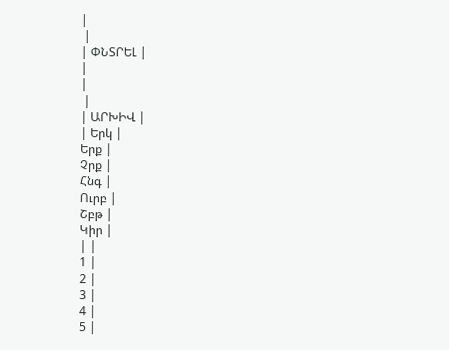|
 |
| ՓՆՏՐԵԼ |
|
|
 |
| ԱՐԽԻՎ |
| Երկ |
Երք |
Չրք |
Հնգ |
Ուրբ |
Շբթ |
Կիր |
| |
1 |
2 |
3 |
4 |
5 |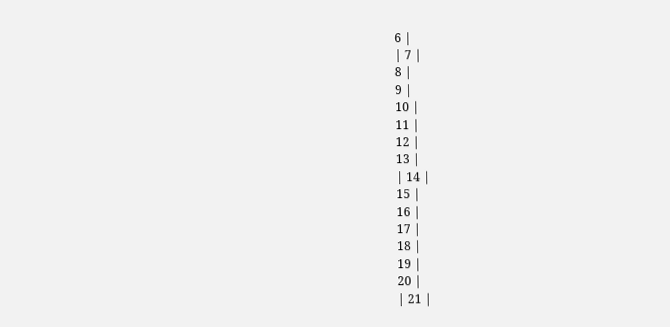6 |
| 7 |
8 |
9 |
10 |
11 |
12 |
13 |
| 14 |
15 |
16 |
17 |
18 |
19 |
20 |
| 21 |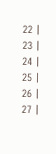22 |
23 |
24 |
25 |
26 |
27 |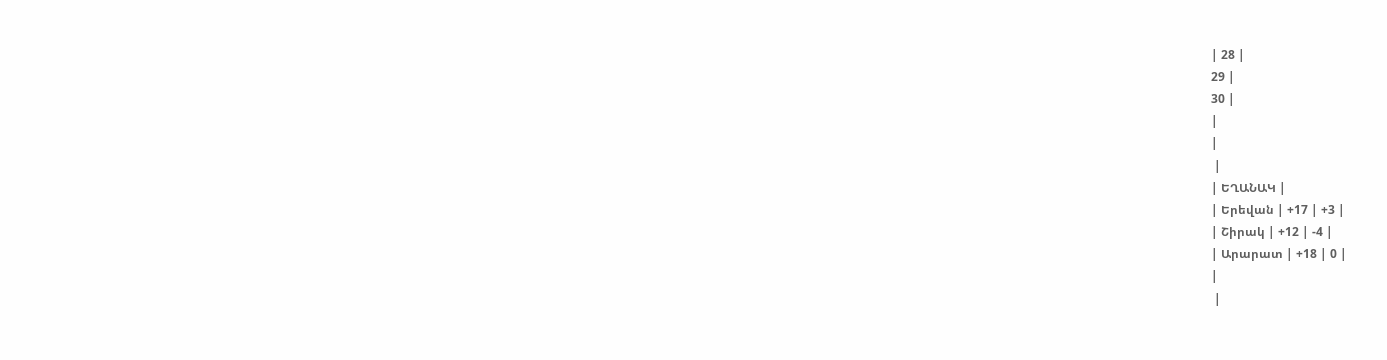| 28 |
29 |
30 |
|
|
 |
| ԵՂԱՆԱԿ |
| Երեվան | +17 | +3 |
| Շիրակ | +12 | -4 |
| Արարատ | +18 | 0 |
|
 |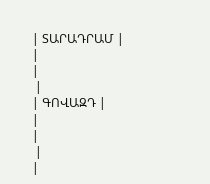| ՏԱՐԱԴՐԱՄ |
|
|
 |
| ԳՈՎԱԶԴ |
|
|
 |
|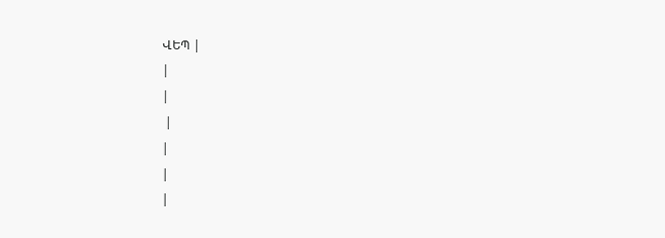ՎԵՊ |
|
|
 |
|
|
|